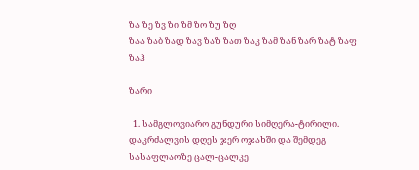ზა ზე ზვ ზი ზმ ზო ზუ ზღ
ზაა ზაბ ზად ზავ ზაზ ზათ ზაკ ზამ ზან ზარ ზატ ზაფ ზაჰ

ზარი

  1. სამგლოვიარო გუნდური სიმღერა-ტირილი. დაკრძალვის დღეს ჯერ ოჯახში და შემდეგ სასაფლაოზე ცალ-ცალკე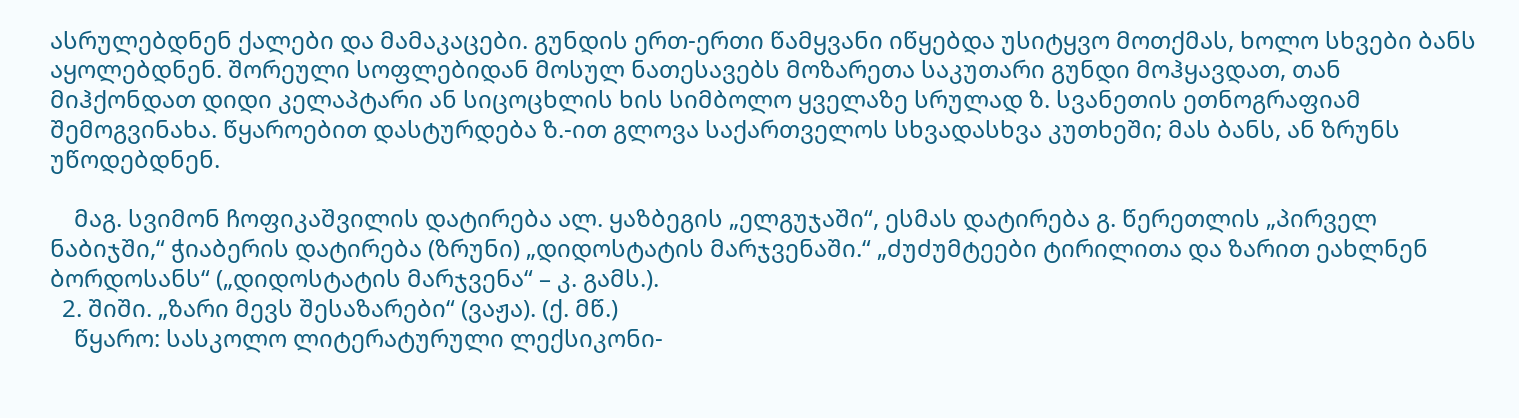ასრულებდნენ ქალები და მამაკაცები. გუნდის ერთ-ერთი წამყვანი იწყებდა უსიტყვო მოთქმას, ხოლო სხვები ბანს აყოლებდნენ. შორეული სოფლებიდან მოსულ ნათესავებს მოზარეთა საკუთარი გუნდი მოჰყავდათ, თან მიჰქონდათ დიდი კელაპტარი ან სიცოცხლის ხის სიმბოლო ყველაზე სრულად ზ. სვანეთის ეთნოგრაფიამ შემოგვინახა. წყაროებით დასტურდება ზ.-ით გლოვა საქართველოს სხვადასხვა კუთხეში; მას ბანს, ან ზრუნს უწოდებდნენ.

    მაგ. სვიმონ ჩოფიკაშვილის დატირება ალ. ყაზბეგის „ელგუჯაში“, ესმას დატირება გ. წერეთლის „პირველ ნაბიჯში,“ ჭიაბერის დატირება (ზრუნი) „დიდოსტატის მარჯვენაში.“ „ძუძუმტეები ტირილითა და ზარით ეახლნენ ბორდოსანს“ („დიდოსტატის მარჯვენა“ – კ. გამს.).
  2. შიში. „ზარი მევს შესაზარები“ (ვაჟა). (ქ. მწ.)
    წყარო: სასკოლო ლიტერატურული ლექსიკონი-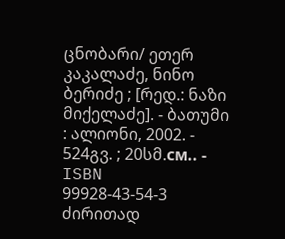ცნობარი/ ეთერ კაკალაძე, ნინო ბერიძე ; [რედ.: ნაზი მიქელაძე]. - ბათუმი : ალიონი, 2002. - 524გვ. ; 20სმ.см.. - ISBN 99928-43-54-3
ძირითად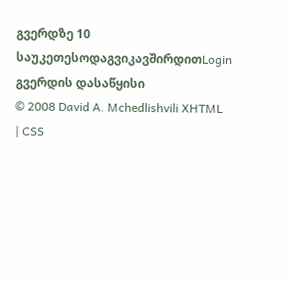გვერდზე 10 საუკეთესოდაგვიკავშირდითLogin გვერდის დასაწყისი
© 2008 David A. Mchedlishvili XHTML | CSS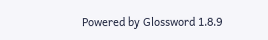Powered by Glossword 1.8.9